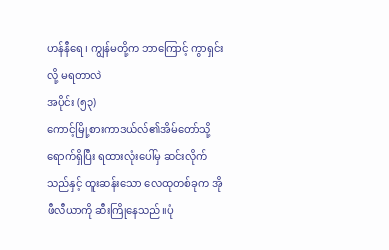ဟန်နီရေ ၊ ကျွန်မတို့က ဘာကြောင့် ကွာရှင်းလို့ မရတာလဲ
အပိုင်း (၅၃)
ကောင့်မြို့စားကာဒယ်လ်၏အိမ်တော်သို့ ရောက်ရှိပြီး ရထားလုံးပေါ်မှ ဆင်းလိုက်သည်နှင့် ထူးဆန်းသော လေထုတစ်ခုက အိုဖီလီယာကို ဆီးကြိုနေသည်။ပုံ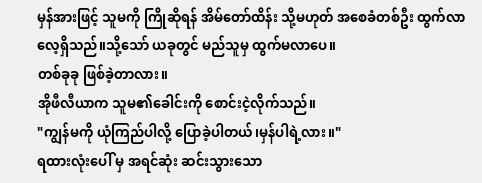မှန်အားဖြင့် သူမကို ကြိုဆိုရန် အိမ်တော်ထိန်း သို့မဟုတ် အစေခံတစ်ဦး ထွက်လာလေ့ရှိသည်။သို့သော် ယခုတွင် မည်သူမှ ထွက်မလာပေ။
တစ်ခုခု ဖြစ်ခဲ့တာလား။
အိုဖီလီယာက သူမ၏ခေါင်းကို စောင်းငဲ့လိုက်သည်။
"ကျွန်မကို ယုံကြည်ပါလို့ ပြောခဲ့ပါတယ်၊မှန်ပါရဲ့လား။"
ရထားလုံးပေါ် မှ အရင်ဆုံး ဆင်းသွားသော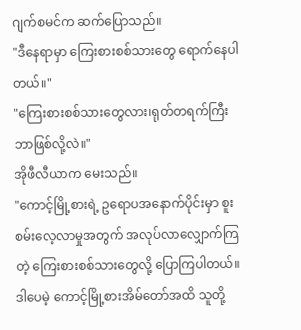ဂျက်စမင်က ဆက်ပြောသည်။
"ဒီနေရာမှာ ကြေးစားစစ်သားတွေ ရောက်နေပါတယ်။"
"ကြေးစားစစ်သားတွေလား၊ရုတ်တရက်ကြီး ဘာဖြစ်လို့လဲ။"
အိုဖီလီယာက မေးသည်။
"ကောင့်မြို့စားရဲ့ ဥရောပအနောက်ပိုင်းမှာ စူးစမ်းလေ့လာမှုအတွက် အလုပ်လာလျှောက်ကြတဲ့ ကြေးစားစစ်သားတွေလို့ ပြောကြပါတယ်။ဒါပေမဲ့ ကောင့်မြို့စားအိမ်တော်အထိ သူတို့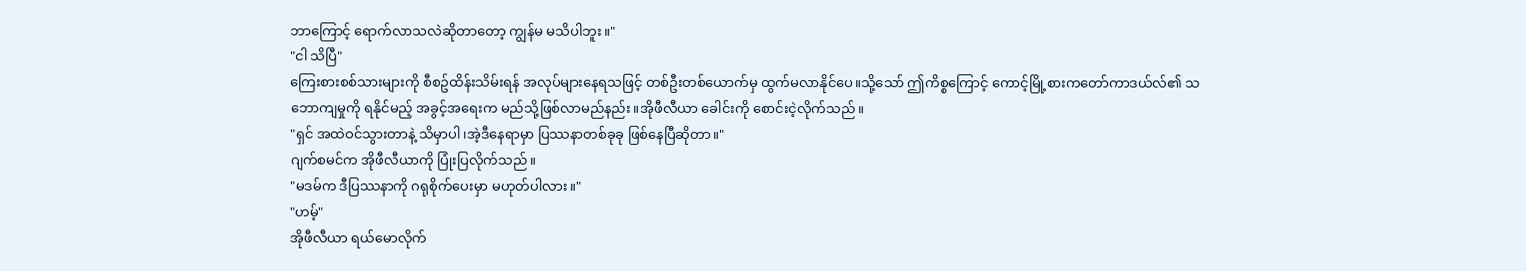ဘာကြောင့် ရောက်လာသလဲဆိုတာတော့ ကျွန်မ မသိပါဘူး။"
"ငါ သိပြီ"
ကြေးစားစစ်သားများကို စီစဥ်ထိန်းသိမ်းရန် အလုပ်များနေရသဖြင့် တစ်ဦးတစ်ယောက်မှ ထွက်မလာနိုင်ပေ။သို့သော် ဤကိစ္စကြောင့် ကောင့်မြို့စားကတော်ကာဒယ်လ်၏ သဘောကျမှုကို ရနိုင်မည့် အခွင့်အရေးက မည်သို့ဖြစ်လာမည်နည်း။အိုဖီလီယာ ခေါင်းကို စောင်းငဲ့လိုက်သည်။
"ရှင် အထဲဝင်သွားတာနဲ့ သိမှာပါ၊အဲ့ဒီနေရာမှာ ပြဿနာတစ်ခုခု ဖြစ်နေပြီဆိုတာ။"
ဂျက်စမင်က အိုဖီလီယာကို ပြုံးပြလိုက်သည်။
"မဒမ်က ဒီပြဿနာကို ဂရုစိုက်ပေးမှာ မဟုတ်ပါလား။"
"ဟမ့်"
အိုဖီလီယာ ရယ်မောလိုက်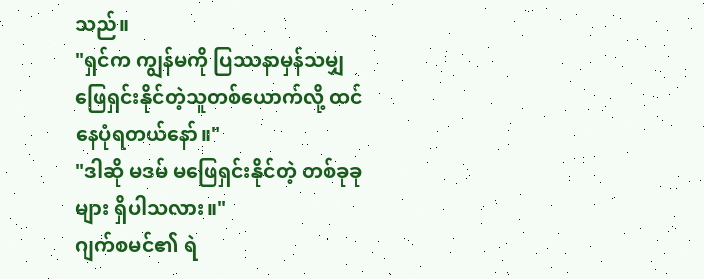သည်။
"ရှင်က ကျွန်မကို ပြဿနာမှန်သမျှ ဖြေရှင်းနိုင်တဲ့သူတစ်ယောက်လို့ ထင်နေပုံရတယ်နော်။"
"ဒါဆို မဒမ် မဖြေရှင်းနိုင်တဲ့ တစ်ခုခုများ ရှိပါသလား။"
ဂျက်စမင်၏ ရဲ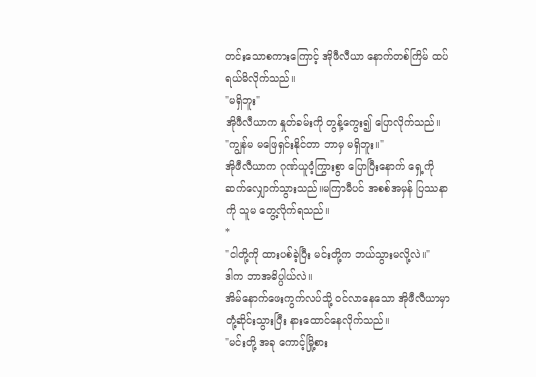တင်းသောစကားကြောင့် အိုဖီလီယာ နောက်တစ်ကြိမ် ထပ်ရယ်မိလိုက်သည်။
"မရှိဘူး"
အိုဖီလီယာက နှုတ်ခမ်းကို တွန့်ကွေး၍ ပြောလိုက်သည်။
"ကျွန်မ မဖြေရှင်းနိုင်တာ ဘာမှ မရှိဘူး။"
အိုဖီလီယာက ဂုဏ်ယူဝံ့ကြွားစွာ ပြောပြီးနောက် ရှေ့ကို ဆက်လျှောက်သွားသည်။မကြာမီပင် အစစ်အမှန် ပြဿနာကို သူမ တွေ့လိုက်ရသည်။
*
"ငါတို့ကို ထားပစ်ခဲ့ပြီး မင်းတို့က ဘယ်သွားမလို့လဲ။"
ဒါက ဘာအဓိပ္ပါယ်လဲ။
အိမ်နောက်ဖေးကွက်လပ်သို့ ဝင်လာနေသော အိုဖီလီယာမှာ တုံ့ဆိုင်းသွားပြီး နားထောင်နေလိုက်သည်။
"မင်းတို့ အခု ကောင့်မြို့စား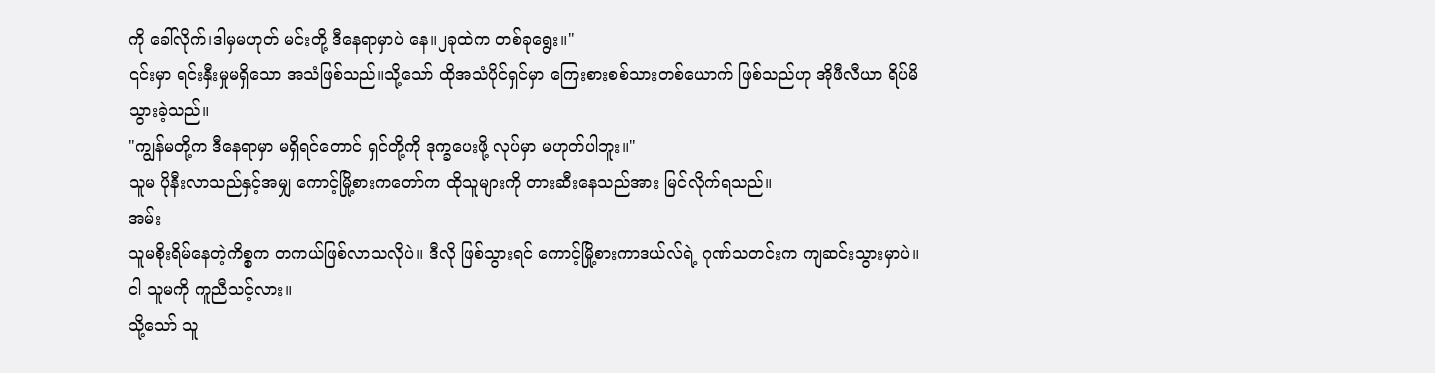ကို ခေါ်လိုက်၊ဒါမှမဟုတ် မင်းတို့ ဒီနေရာမှာပဲ နေ။၂ခုထဲက တစ်ခုရွေး။"
၎င်းမှာ ရင်းနှီးမှုမရှိသော အသံဖြစ်သည်။သို့သော် ထိုအသံပိုင်ရှင်မှာ ကြေးစားစစ်သားတစ်ယောက် ဖြစ်သည်ဟု အိုဖီလီယာ ရိပ်မိသွားခဲ့သည်။
"ကျွန်မတို့က ဒီနေရာမှာ မရှိရင်တောင် ရှင်တို့ကို ဒုက္ခပေးဖို့ လုပ်မှာ မဟုတ်ပါဘူး။"
သူမ ပိုနီးလာသည်နှင့်အမျှ ကောင့်မြို့စားကတော်က ထိုသူများကို တားဆီးနေသည်အား မြင်လိုက်ရသည်။
အမ်း
သူမစိုးရိမ်နေတဲ့ကိစ္စက တကယ်ဖြစ်လာသလိုပဲ။ ဒီလို ဖြစ်သွားရင် ကောင့်မြို့စားကာဒယ်လ်ရဲ့ ဂုဏ်သတင်းက ကျဆင်းသွားမှာပဲ။
ငါ သူမကို ကူညီသင့်လား။
သို့သော် သူ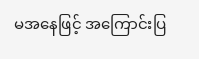မအနေဖြင့် အကြောင်းပြ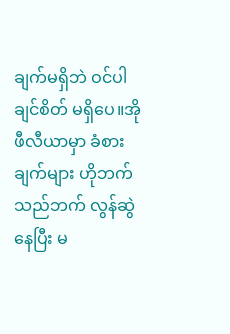ချက်မရှိဘဲ ဝင်ပါချင်စိတ် မရှိပေ။အိုဖီလီယာမှာ ခံစားချက်များ ဟိုဘက် သည်ဘက် လွန်ဆွဲနေပြီး မ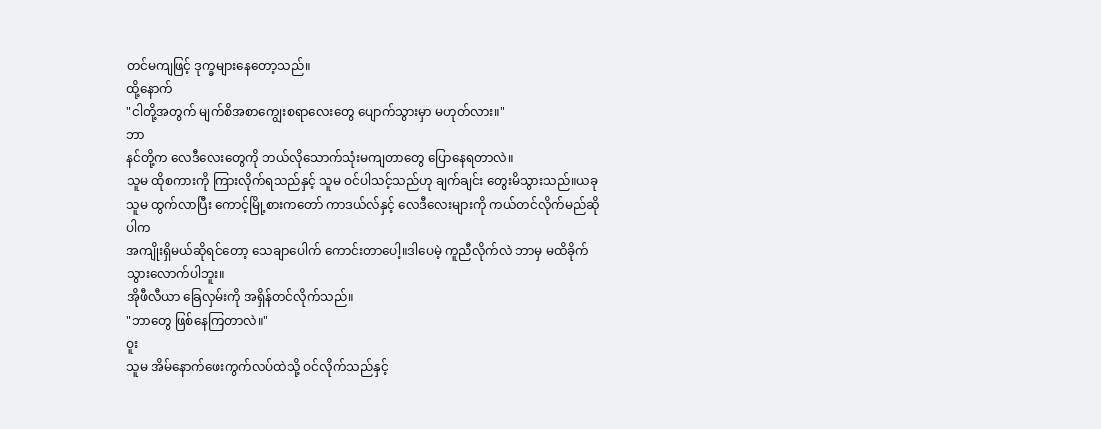တင်မကျဖြင့် ဒုက္ခများနေတော့သည်။
ထို့နောက်
"ငါတို့အတွက် မျက်စိအစာကျွေးစရာလေးတွေ ပျောက်သွားမှာ မဟုတ်လား။"
ဘာ
နင်တို့က လေဒီလေးတွေကို ဘယ်လိုသောက်သုံးမကျတာတွေ ပြောနေရတာလဲ။
သူမ ထိုစကားကို ကြားလိုက်ရသည်နှင့် သူမ ဝင်ပါသင့်သည်ဟု ချက်ချင်း တွေးမိသွားသည်။ယခု သူမ ထွက်လာပြီး ကောင့်မြို့စားကတော် ကာဒယ်လ်နှင့် လေဒီလေးများကို ကယ်တင်လိုက်မည်ဆိုပါက
အကျိုးရှိမယ်ဆိုရင်တော့ သေချာပေါက် ကောင်းတာပေါ့။ဒါပေမဲ့ ကူညီလိုက်လဲ ဘာမှ မထိခိုက်သွားလောက်ပါဘူး။
အိုဖီလီယာ ခြေလှမ်းကို အရှိန်တင်လိုက်သည်။
"ဘာတွေ ဖြစ်နေကြတာလဲ။"
ဝူး
သူမ အိမ်နောက်ဖေးကွက်လပ်ထဲသို့ ဝင်လိုက်သည်နှင့်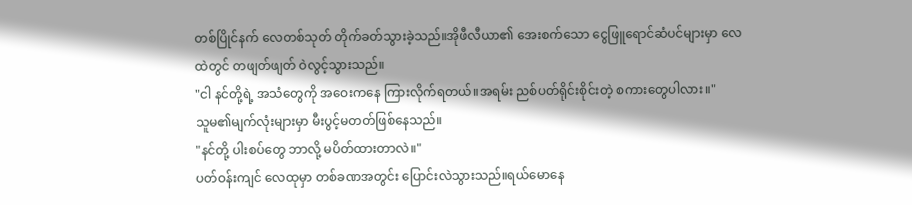တစ်ပြိုင်နက် လေတစ်သုတ် တိုက်ခတ်သွားခဲ့သည်။အိုဖီလီယာ၏ အေးစက်သော ငွေဖြူရောင်ဆံပင်များမှာ လေထဲတွင် တဖျတ်ဖျတ် ဝဲလွင့်သွားသည်။
"ငါ နင်တို့ရဲ့ အသံတွေကို အဝေးကနေ ကြားလိုက်ရတယ်။အရမ်း ညစ်ပတ်ရိုင်းစိုင်းတဲ့ စကားတွေပါလား။"
သူမ၏မျက်လုံးများမှာ မီးပွင့်မတတ်ဖြစ်နေသည်။
"နင်တို့ ပါးစပ်တွေ ဘာလို့ မပိတ်ထားတာလဲ။"
ပတ်ဝန်းကျင် လေထုမှာ တစ်ခဏအတွင်း ပြောင်းလဲသွားသည်။ရယ်မောနေ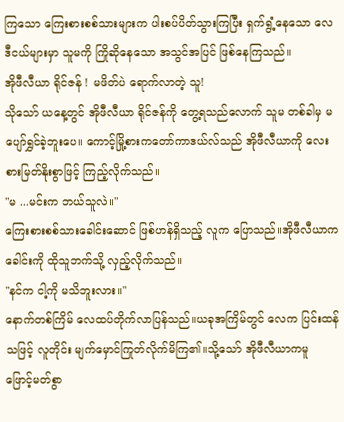ကြသော ကြေးစားစစ်သားများက ပါးစပ်ပိတ်သွားကြပြီး ရှက်ရွံ့နေသော လေဒီငယ်များမှာ သူမကို ကြိုဆိုနေသော အသွင်အပြင် ဖြစ်နေကြသည်။
အိုဖီလီယာ ရိုင်ဇန် ! မဖိတ်ပဲ ရောက်လာတဲ့ သူ!
သိုသော် ယနေ့တွင် အိုဖီလီယာ ရိုင်ဇန်ကို တွေ့ရသည်လောက် သူမ တစ်ခါမှ မပျော်ရွှင်ခဲ့ဘူးပေ။ ကောင့်မြို့စားကတော်ကာဒယ်လ်သည် အိုဖီလီယာကို လေးစားမြတ်နိုးစွာဖြင့် ကြည့်လိုက်သည်။
"မ ...မင်းက ဘယ်သူလဲ။"
ကြေးစားစစ်သားခေါင်းဆောင် ဖြစ်ဟန်ရှိသည့် လူက ပြောသည်။အိုဖီလီယာက ခေါင်းကို ထိုသူဘက်သို့ လှည့်လိုက်သည်။
"နင်က ငါ့ကို မသိဘူးလား။"
နောက်တစ်ကြိမ် လေထပ်တိုက်လာပြန်သည်။ယခုအကြိမ်တွင် လေက ပြင်းထန်သဖြင့် လူတိုင်း မျက်မှောင်ကြုတ်လိုက်မိကြ၏။သို့သော် အိုဖီလီယာကမူ ဖြောင့်မတ်စွာ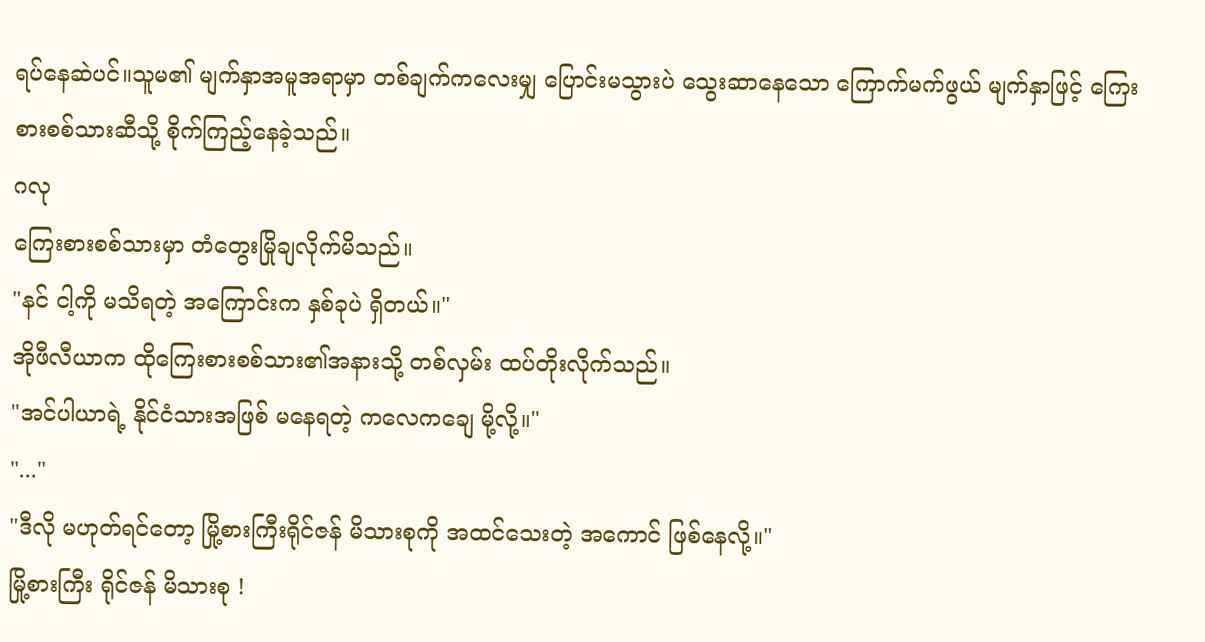ရပ်နေဆဲပင်။သူမ၏ မျက်နှာအမူအရာမှာ တစ်ချက်ကလေးမျှ ပြောင်းမသွားပဲ သွေးဆာနေသော ကြောက်မက်ဖွယ် မျက်နှာဖြင့် ကြေးစားစစ်သားဆီသို့ စိုက်ကြည့်နေခဲ့သည်။
ဂလု
ကြေးစားစစ်သားမှာ တံတွေးမြိုချလိုက်မိသည်။
"နင် ငါ့ကို မသိရတဲ့ အကြောင်းက နှစ်ခုပဲ ရှိတယ်။"
အိုဖီလီယာက ထိုကြေးစားစစ်သား၏အနားသို့ တစ်လှမ်း ထပ်တိုးလိုက်သည်။
"အင်ပါယာရဲ့ နိုင်ငံသားအဖြစ် မနေရတဲ့ ကလေကချေ မို့လို့။"
"..."
"ဒီလို မဟုတ်ရင်တော့ မြို့စားကြီးရိုင်ဇန် မိသားစုကို အထင်သေးတဲ့ အကောင် ဖြစ်နေလို့။"
မြို့စားကြီး ရိုင်ဇန် မိသားစု !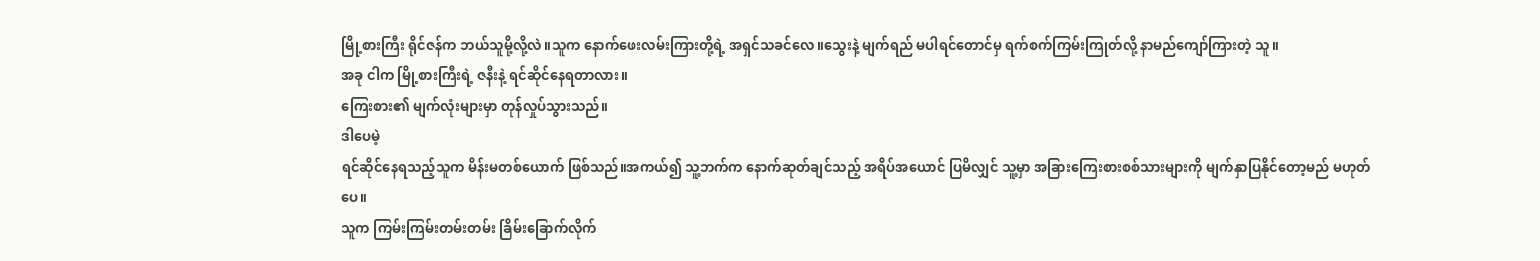မြို့စားကြီး ရိုင်ဇန်က ဘယ်သူမို့လို့လဲ။သူက နောက်ဖေးလမ်းကြားတို့ရဲ့ အရှင်သခင်လေ။သွေးနဲ့ မျက်ရည် မပါရင်တောင်မှ ရက်စက်ကြမ်းကြုတ်လို့ နာမည်ကျော်ကြားတဲ့ သူ။
အခု ငါက မြို့စားကြီးရဲ့ ဇနီးနဲ့ ရင်ဆိုင်နေရတာလား။
ကြေးစား၏ မျက်လုံးများမှာ တုန်လှုပ်သွားသည်။
ဒါပေမဲ့
ရင်ဆိုင်နေရသည့်သူက မိန်းမတစ်ယောက် ဖြစ်သည်။အကယ်၍ သူ့ဘက်က နောက်ဆုတ်ချင်သည့် အရိပ်အယောင် ပြမိလျှင် သူ့မှာ အခြားကြေးစားစစ်သားများကို မျက်နှာပြနိုင်တော့မည် မဟုတ်ပေ။
သူက ကြမ်းကြမ်းတမ်းတမ်း ခြိမ်းခြောက်လိုက်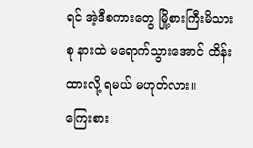ရင် အဲ့ဒီစကားတွေ မြို့စားကြီးမိသားစု နားထဲ မရောက်သွားအောင် ထိန်းထားလို့ ရမယ် မဟုတ်လား။
ကြေးစား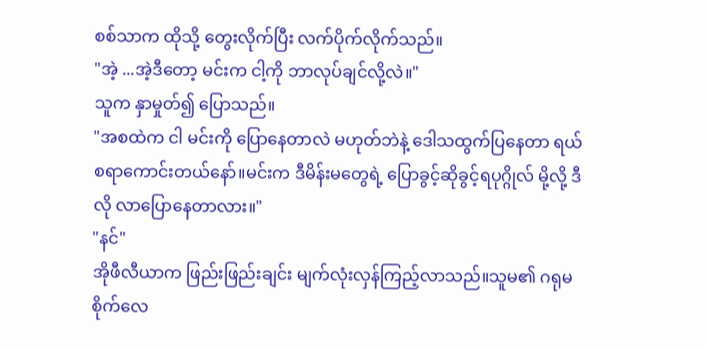စစ်သာက ထိုသို့ တွေးလိုက်ပြီး လက်ပိုက်လိုက်သည်။
"အဲ့ ...အဲ့ဒီတော့ မင်းက ငါ့ကို ဘာလုပ်ချင်လို့လဲ။"
သူက နှာမှုတ်၍ ပြောသည်။
"အစထဲက ငါ မင်းကို ပြောနေတာလဲ မဟုတ်ဘဲနဲ့ ဒေါသထွက်ပြနေတာ ရယ်စရာကောင်းတယ်နော်။မင်းက ဒီမိန်းမတွေရဲ့ ပြောခွင့်ဆိုခွင့်ရပုဂ္ဂိုလ် မို့လို့ ဒီလို လာပြောနေတာလား။"
"နင်"
အိုဖီလီယာက ဖြည်းဖြည်းချင်း မျက်လုံးလှန်ကြည့်လာသည်။သူမ၏ ဂရုမစိုက်လေ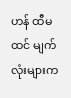ဟန် ထီမထင် မျက်လုံးများက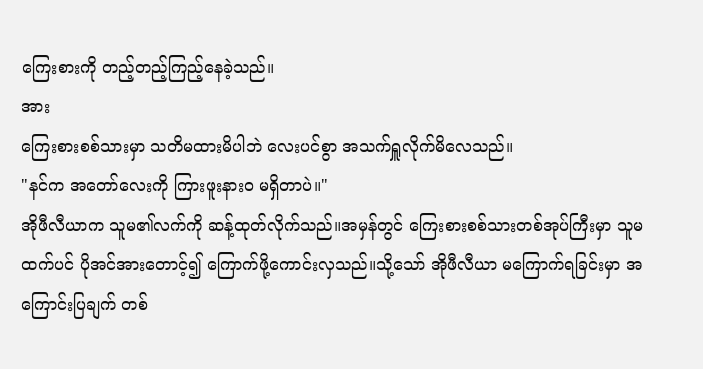ကြေးစားကို တည့်တည့်ကြည့်နေခဲ့သည်။
အား
ကြေးစားစစ်သားမှာ သတိမထားမိပါဘဲ လေးပင်စွာ အသက်ရှူလိုက်မိလေသည်။
"နင်က အတော်လေးကို ကြားဖူးနားဝ မရှိတာပဲ။"
အိုဖီလီယာက သူမ၏လက်ကို ဆန့်ထုတ်လိုက်သည်။အမှန်တွင် ကြေးစားစစ်သားတစ်အုပ်ကြီးမှာ သူမထက်ပင် ပိုအင်အားတောင့်၍ ကြောက်ဖို့ကောင်းလှသည်။သို့သော် အိုဖီလီယာ မကြောက်ရခြင်းမှာ အကြောင်းပြချက် တစ်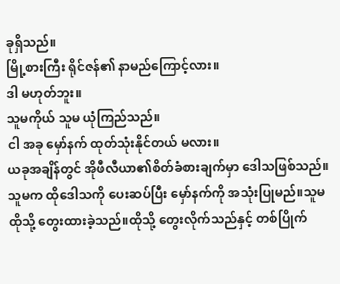ခုရှိသည်။
မြို့စားကြီး ရိုင်ဇန်၏ နာမည်ကြောင့်လား။
ဒါ မဟုတ်ဘူး။
သူမကိုယ် သူမ ယုံကြည်သည်။
ငါ အခု မှော်နက် ထုတ်သုံးနိုင်တယ် မလား။
ယခုအချိန်တွင် အိုဖီလီယာ၏စိတ်ခံစားချက်မှာ ဒေါသဖြစ်သည်။သူမက ထိုဒေါသကို ပေးဆပ်ပြီး မှော်နက်ကို အသုံးပြုမည်။သူမ ထိုသို့ တွေးထားခဲ့သည်။ထိုသို့ တွေးလိုက်သည်နှင့် တစ်ပြိုက်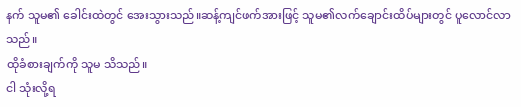နက် သူမ၏ ခေါင်းထဲတွင် အေးသွားသည်။ဆန့်ကျင်ဖက်အားဖြင့် သူမ၏လက်ချောင်းထိပ်များတွင် ပူလောင်လာသည်။
ထိုခံစားချက်ကို သူမ သိသည်။
ငါ သုံးလို့ရ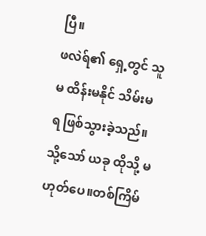ပြီ။
ဖလဲရ်၏ ရှေ့တွင် သူမ ထိန်းမနိုင် သိမ်းမရ ဖြစ်သွားခဲ့သည်။သို့သော် ယခု ထိုသို့ မဟုတ်ပေ။တစ်ကြိမ်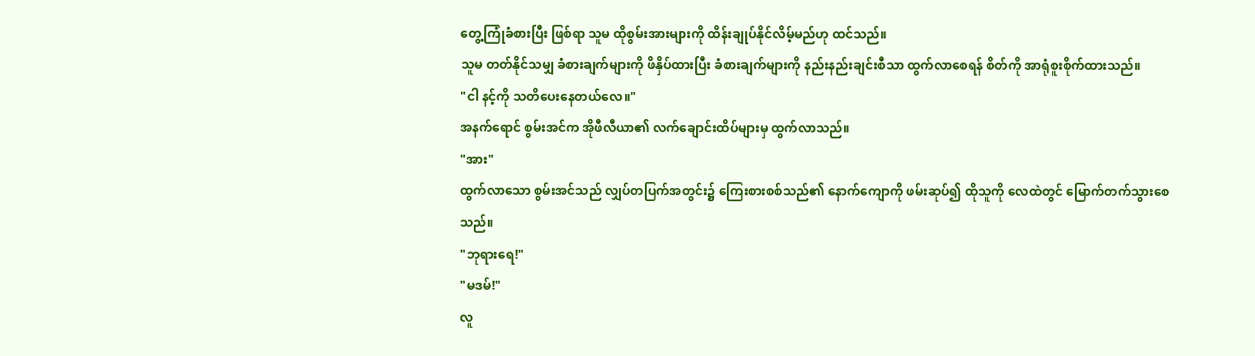တွေ့ကြုံခံစားပြီး ဖြစ်ရာ သူမ ထိုစွမ်းအားများကို ထိန်းချုပ်နိုင်လိမ့်မည်ဟု ထင်သည်။
သူမ တတ်နိုင်သမျှ ခံစားချက်များကို ဖိနှိပ်ထားပြီး ခံစားချက်များကို နည်းနည်းချင်းစီသာ ထွက်လာစေရန် စိတ်ကို အာရုံစူးစိုက်ထားသည်။
"ငါ နင့်ကို သတိပေးနေတယ်လေ။"
အနက်ရောင် စွမ်းအင်က အိုဖီလီယာ၏ လက်ချောင်းထိပ်များမှ ထွက်လာသည်။
"အား"
ထွက်လာသော စွမ်းအင်သည် လျှပ်တပြက်အတွင်း၌ ကြေးစားစစ်သည်၏ နောက်ကျောကို ဖမ်းဆုပ်၍ ထိုသူကို လေထဲတွင် မြောက်တက်သွားစေသည်။
"ဘုရားရေ!"
"မဒမ်!"
လူ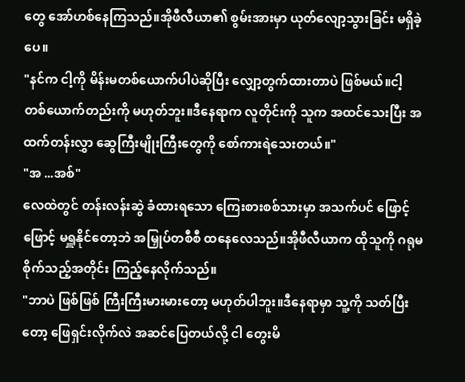တွေ အော်ဟစ်နေကြသည်။အိုဖီလီယာ၏ စွမ်းအားမှာ ယုတ်လျော့သွားခြင်း မရှိခဲ့ပေ။
"နင်က ငါ့ကို မိန်းမတစ်ယောက်ပါပဲဆိုပြီး လျှော့တွက်ထားတာပဲ ဖြစ်မယ်။ငါ့ တစ်ယောက်တည်းကို မဟုတ်ဘူး။ဒီနေရာက လူတိုင်းကို သူက အထင်သေးပြီး အထက်တန်းလွှာ ဆွေကြီးမျိုးကြီးတွေကို စော်ကားရဲသေးတယ်။"
"အ ...အစ်"
လေထဲတွင် တန်းလန်းဆွဲ ခံထားရသော ကြေးစားစစ်သားမှာ အသက်ပင် ဖြောင့်ဖြောင့် မရှူနိုင်တော့ဘဲ အမြှုပ်တစီစီ ထနေလေသည်။အိုဖီလီယာက ထိုသူကို ဂရုမစိုက်သည့်အတိုင်း ကြည့်နေလိုက်သည်။
"ဘာပဲ ဖြစ်ဖြစ် ကြီးကြီးမားမားတော့ မဟုတ်ပါဘူး။ဒီနေရာမှာ သူ့ကို သတ်ပြီးတော့ ဖြေရှင်းလိုက်လဲ အဆင်ပြေတယ်လို့ ငါ တွေးမိ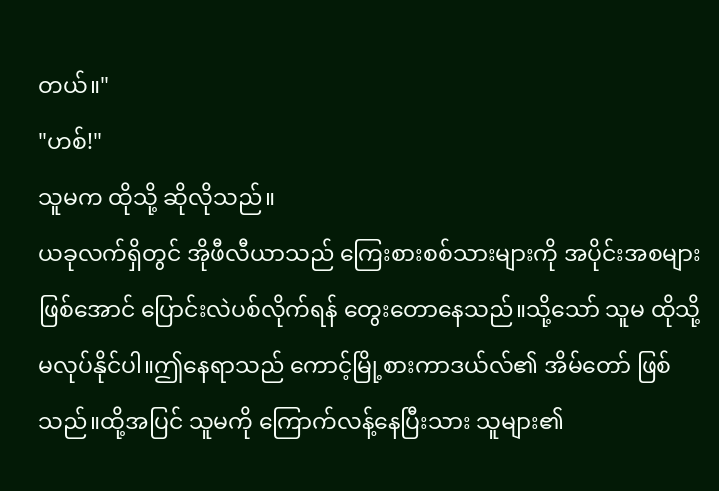တယ်။"
"ဟစ်!"
သူမက ထိုသို့ ဆိုလိုသည်။
ယခုလက်ရှိတွင် အိုဖီလီယာသည် ကြေးစားစစ်သားများကို အပိုင်းအစများဖြစ်အောင် ပြောင်းလဲပစ်လိုက်ရန် တွေးတောနေသည်။သို့သော် သူမ ထိုသို့ မလုပ်နိုင်ပါ။ဤနေရာသည် ကောင့်မြို့စားကာဒယ်လ်၏ အိမ်တော် ဖြစ်သည်။ထို့အပြင် သူမကို ကြောက်လန့်နေပြီးသား သူများ၏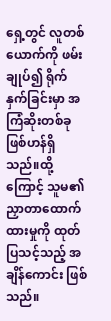ရှေ့တွင် လူတစ်ယောက်ကို ဖမ်းချုပ်၍ ရိုက်နှက်ခြင်းမှာ အကြံဆိုးတစ်ခု ဖြစ်ဟန်ရှိသည်။ထို့ကြောင့် သူမ၏ ညှာတာထောက်ထားမှုကို ထုတ်ပြသင့်သည့် အချိန်ကောင်း ဖြစ်သည်။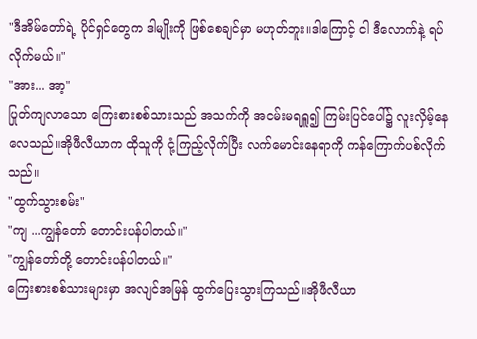"ဒီအိမ်တော်ရဲ့ ပိုင်ရှင်တွေက ဒါမျိုးကို ဖြစ်စေချင်မှာ မဟုတ်ဘူး။ဒါကြောင့် ငါ ဒီလောက်နဲ့ ရပ်လိုက်မယ်။"
"အား... အာ့"
ပြုတ်ကျလာသော ကြေးစားစစ်သားသည် အသက်ကို အငမ်းမရရှူ၍ ကြမ်းပြင်ပေါ်၌ လူးလှိမ့်နေလေသည်။အိုဖီလီယာက ထိုသူကို ငုံ့ကြည့်လိုက်ပြီး လက်မောင်းနေရာကို ကန်ကြောက်ပစ်လိုက်သည်။
"ထွက်သွားစမ်း"
"ကျ ...ကျွန်တော် တောင်းပန်ပါတယ်။"
"ကျွန်တော်တို့ တောင်းပန်ပါတယ်။"
ကြေးစားစစ်သားများမှာ အလျင်အမြန် ထွက်ပြေးသွားကြသည်။အိုဖီလီယာ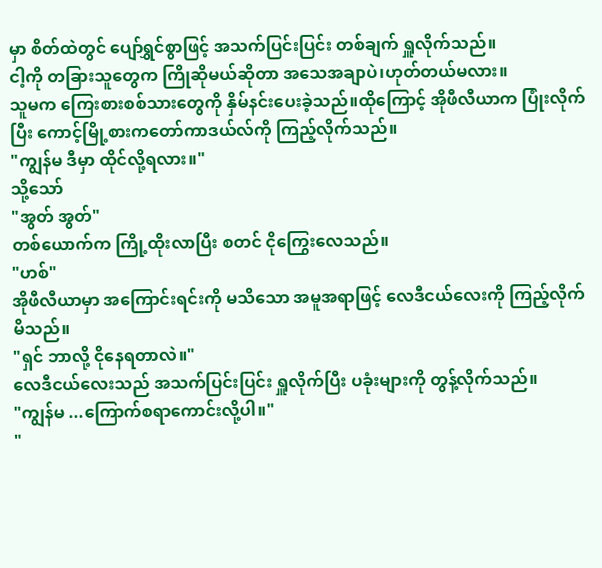မှာ စိတ်ထဲတွင် ပျော်ရွှင်စွာဖြင့် အသက်ပြင်းပြင်း တစ်ချက် ရှူလိုက်သည်။
ငါ့ကို တခြားသူတွေက ကြိုဆိုမယ်ဆိုတာ အသေအချာပဲ၊ဟုတ်တယ်မလား။
သူမက ကြေးစားစစ်သားတွေကို နှိမ်နင်းပေးခဲ့သည်။ထိုကြောင့် အိုဖီလီယာက ပြုံးလိုက်ပြီး ကောင့်မြို့စားကတော်ကာဒယ်လ်ကို ကြည့်လိုက်သည်။
"ကျွန်မ ဒီမှာ ထိုင်လို့ရလား။"
သို့သော်
"အွတ် အွတ်"
တစ်ယောက်က ကြို့ထိုးလာပြီး စတင် ငိုကြွေးလေသည်။
"ဟစ်"
အိုဖီလီယာမှာ အကြောင်းရင်းကို မသိသော အမူအရာဖြင့် လေဒီငယ်လေးကို ကြည့်လိုက်မိသည်။
"ရှင် ဘာလို့ ငိုနေရတာလဲ။"
လေဒီငယ်လေးသည် အသက်ပြင်းပြင်း ရှူလိုက်ပြီး ပခုံးများကို တွန့်လိုက်သည်။
"ကျွန်မ ...ကြောက်စရာကောင်းလို့ပါ။"
"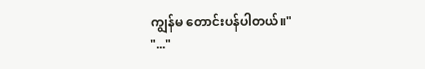ကျွန်မ တောင်းပန်ပါတယ်။"
"..."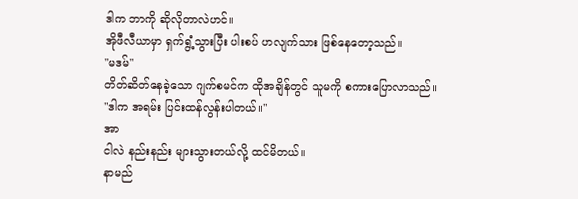ဒါက ဘာကို ဆိုလိုတာလဲဟင်။
အိုဖီလီယာမှာ ရှက်ရွံ့သွားပြီး ပါးစပ် ဟလျက်သား ဖြစ်နေတော့သည်။
"မဒမ်"
တိတ်ဆိတ်နေခဲ့သော ဂျက်စမင်က ထိုအချိန်တွင် သူမကို စကားပြောလာသည်။
"ဒါက အရမ်း ပြင်းထန်လွန်းပါတယ်။"
အာ
ငါလဲ နည်းနည်း များသွားတယ်လို့ ထင်မိတယ်။
နာမည်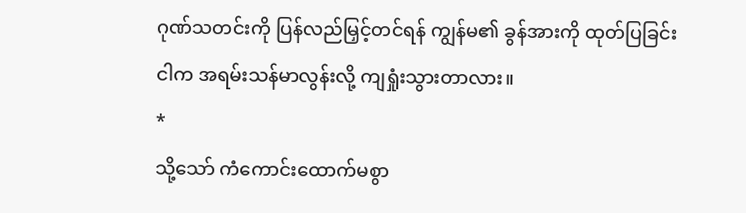ဂုဏ်သတင်းကို ပြန်လည်မြှင့်တင်ရန် ကျွန်မ၏ ခွန်အားကို ထုတ်ပြခြင်း
ငါက အရမ်းသန်မာလွန်းလို့ ကျရှုံးသွားတာလား။
*
သို့သော် ကံကောင်းထောက်မစွာ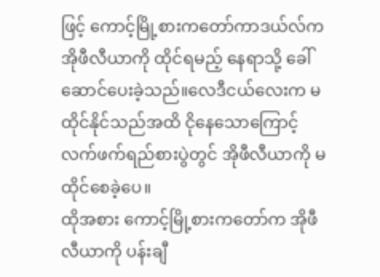ဖြင့် ကောင့်မြို့စားကတော်ကာဒယ်လ်က အိုဖီလီယာကို ထိုင်ရမည့် နေရာသို့ ခေါ်ဆောင်ပေးခဲ့သည်။လေဒီငယ်လေးက မထိုင်နိုင်သည်အထိ ငိုနေသောကြောင့် လက်ဖက်ရည်စားပွဲတွင် အိုဖီလီယာကို မထိုင်စေခဲ့ပေ။
ထိုအစား ကောင့်မြို့စားကတော်က အိုဖီလီယာကို ပန်းချီ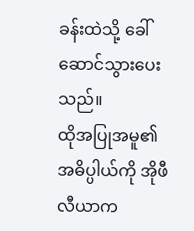ခန်းထဲသို့ ခေါ်ဆောင်သွားပေးသည်။
ထိုအပြုအမူ၏ အဓိပ္ပါယ်ကို အိုဖီလီယာက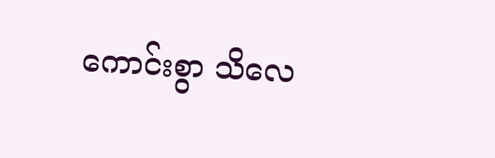ကောင်းစွာ သိလေ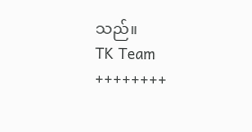သည်။
TK Team
++++++++